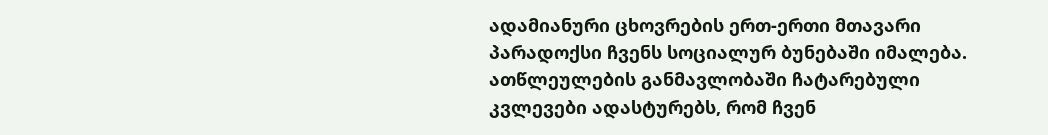ადამიანური ცხოვრების ერთ-ერთი მთავარი პარადოქსი ჩვენს სოციალურ ბუნებაში იმალება. ათწლეულების განმავლობაში ჩატარებული კვლევები ადასტურებს, რომ ჩვენ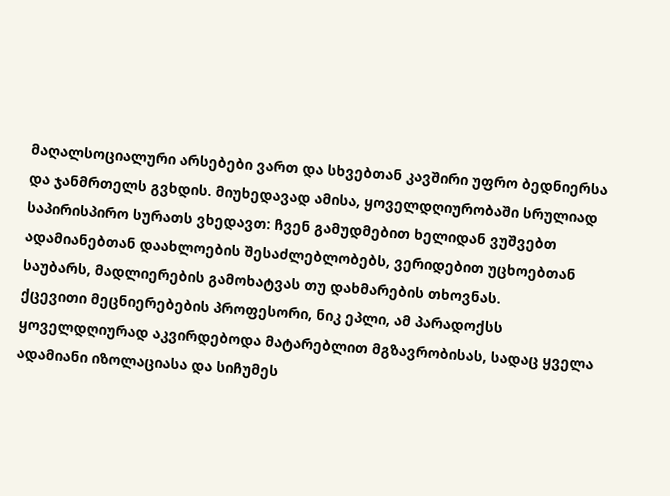მაღალსოციალური არსებები ვართ და სხვებთან კავშირი უფრო ბედნიერსა და ჯანმრთელს გვხდის. მიუხედავად ამისა, ყოველდღიურობაში სრულიად საპირისპირო სურათს ვხედავთ: ჩვენ გამუდმებით ხელიდან ვუშვებთ ადამიანებთან დაახლოების შესაძლებლობებს, ვერიდებით უცხოებთან საუბარს, მადლიერების გამოხატვას თუ დახმარების თხოვნას.
ქცევითი მეცნიერებების პროფესორი, ნიკ ეპლი, ამ პარადოქსს ყოველდღიურად აკვირდებოდა მატარებლით მგზავრობისას, სადაც ყველა ადამიანი იზოლაციასა და სიჩუმეს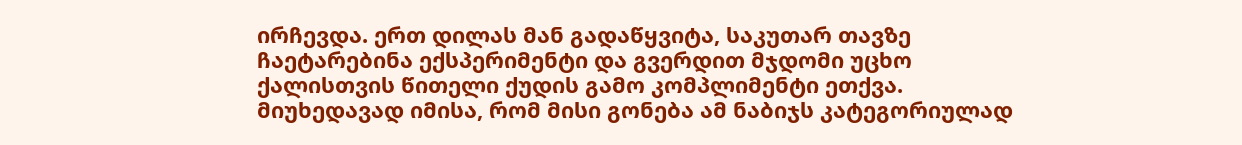ირჩევდა. ერთ დილას მან გადაწყვიტა, საკუთარ თავზე ჩაეტარებინა ექსპერიმენტი და გვერდით მჯდომი უცხო ქალისთვის წითელი ქუდის გამო კომპლიმენტი ეთქვა. მიუხედავად იმისა, რომ მისი გონება ამ ნაბიჯს კატეგორიულად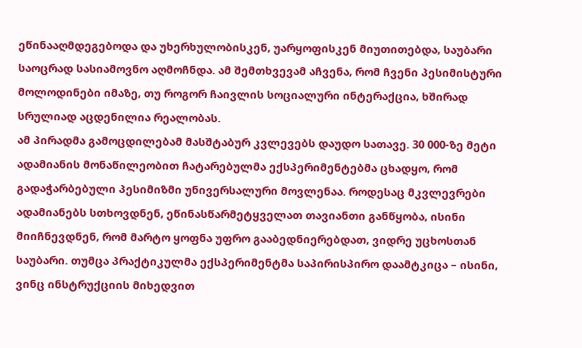ეწინააღმდეგებოდა და უხერხულობისკენ, უარყოფისკენ მიუთითებდა, საუბარი საოცრად სასიამოვნო აღმოჩნდა. ამ შემთხვევამ აჩვენა, რომ ჩვენი პესიმისტური მოლოდინები იმაზე, თუ როგორ ჩაივლის სოციალური ინტერაქცია, ხშირად სრულიად აცდენილია რეალობას.
ამ პირადმა გამოცდილებამ მასშტაბურ კვლევებს დაუდო სათავე. 30 000-ზე მეტი ადამიანის მონაწილეობით ჩატარებულმა ექსპერიმენტებმა ცხადყო, რომ გადაჭარბებული პესიმიზმი უნივერსალური მოვლენაა. როდესაც მკვლევრები ადამიანებს სთხოვდნენ, ეწინასწარმეტყველათ თავიანთი განწყობა, ისინი მიიჩნევდნენ, რომ მარტო ყოფნა უფრო გააბედნიერებდათ, ვიდრე უცხოსთან საუბარი. თუმცა პრაქტიკულმა ექსპერიმენტმა საპირისპირო დაამტკიცა – ისინი, ვინც ინსტრუქციის მიხედვით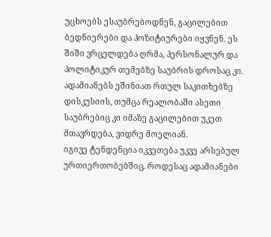უცხოებს ესაუბრებოდნენ, გაცილებით ბედნიერები და პოზიტიურები იყვნენ. ეს შიში ვრცელდება ღრმა, პერსონალურ და პოლიტიკურ თემებზე საუბრის დროსაც კი. ადამიანებს ეშინიათ რთულ საკითხებზე დისკუსიის, თუმცა რეალობაში ასეთი საუბრებიც კი იმაზე გაცილებით უკეთ მთავრდება, ვიდრე მოელიან.
იგივე ტენდენცია იკვეთება უკვე არსებულ ურთიერთობებშიც. როდესაც ადამიანები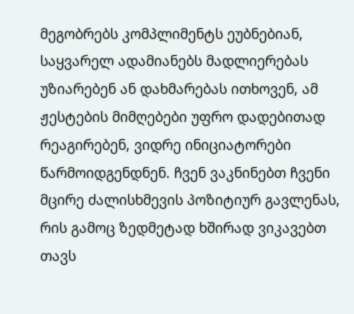მეგობრებს კომპლიმენტს ეუბნებიან, საყვარელ ადამიანებს მადლიერებას უზიარებენ ან დახმარებას ითხოვენ, ამ ჟესტების მიმღებები უფრო დადებითად რეაგირებენ, ვიდრე ინიციატორები წარმოიდგენდნენ. ჩვენ ვაკნინებთ ჩვენი მცირე ძალისხმევის პოზიტიურ გავლენას, რის გამოც ზედმეტად ხშირად ვიკავებთ თავს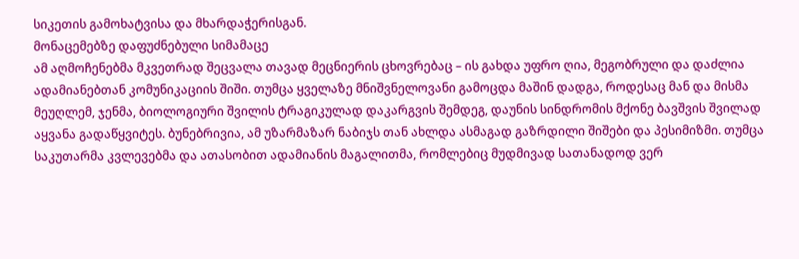სიკეთის გამოხატვისა და მხარდაჭერისგან.
მონაცემებზე დაფუძნებული სიმამაცე
ამ აღმოჩენებმა მკვეთრად შეცვალა თავად მეცნიერის ცხოვრებაც – ის გახდა უფრო ღია, მეგობრული და დაძლია ადამიანებთან კომუნიკაციის შიში. თუმცა ყველაზე მნიშვნელოვანი გამოცდა მაშინ დადგა, როდესაც მან და მისმა მეუღლემ, ჯენმა, ბიოლოგიური შვილის ტრაგიკულად დაკარგვის შემდეგ, დაუნის სინდრომის მქონე ბავშვის შვილად აყვანა გადაწყვიტეს. ბუნებრივია, ამ უზარმაზარ ნაბიჯს თან ახლდა ასმაგად გაზრდილი შიშები და პესიმიზმი. თუმცა საკუთარმა კვლევებმა და ათასობით ადამიანის მაგალითმა, რომლებიც მუდმივად სათანადოდ ვერ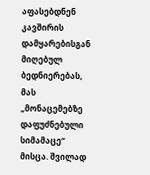აფასებდნენ კავშირის დამყარებისგან მიღებულ ბედნიერებას, მას „მონაცემებზე დაფუძნებული სიმამაცე“ მისცა. შვილად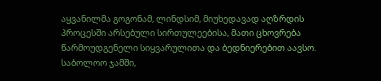აყვანილმა გოგონამ, ლინდსიმ, მიუხედავად აღზრდის პროცესში არსებული სირთულეებისა, მათი ცხოვრება წარმოუდგენელი სიყვარულითა და ბედნიერებით აავსო.
საბოლოო ჯამში,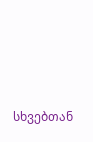სხვებთან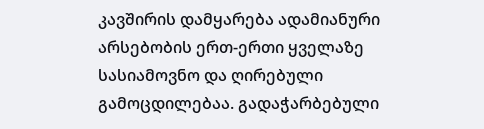კავშირის დამყარება ადამიანური არსებობის ერთ-ერთი ყველაზე სასიამოვნო და ღირებული გამოცდილებაა. გადაჭარბებული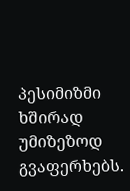პესიმიზმი ხშირად უმიზეზოდ გვაფერხებს.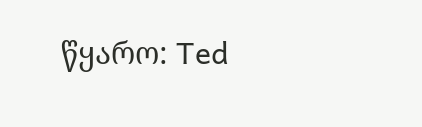წყარო: Ted